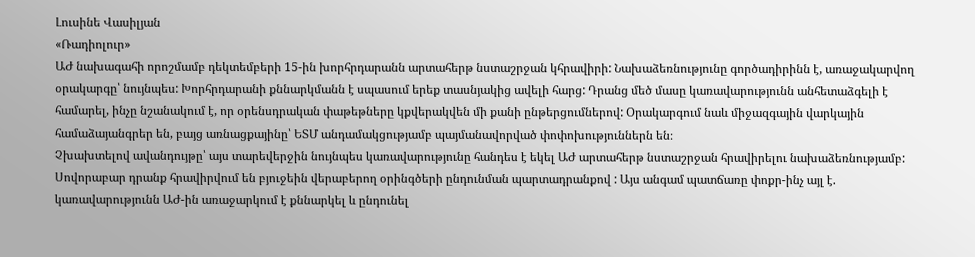Լուսինե Վասիլյան
«Ռադիոլուր»
ԱԺ նախագահի որոշմամբ դեկտեմբերի 15-ին խորհրդարանն արտահերթ նստաշրջան կհրավիրի: Նախաձեռնությունը գործադիրինն է, առաջակարվող օրակարգը՝ նույնպես: Խորհրդարանի քննարկմանն է սպասում երեք տասնյակից ավելի հարց: Դրանց մեծ մասը կառավարությունն անհետաձգելի է համարել, ինչը նշանակում է, որ օրենսդրական փաթեթները կքվերակվեն մի քանի ընթերցումներով: Օրակարգում նաև միջազգային վարկային համաձայանգրեր են, բայց առնացքայինը՝ ԵՏՄ անդամակցությամբ պայմանավորված փոփոխություններն են։
Չխախտելով ավանդույթը՝ այս տարեվերջին նույնպես կառավարությունը հանդես է եկել ԱԺ արտահերթ նստաշրջան հրավիրելու նախաձեռնությամբ: Սովորաբար դրանք հրավիրվում են բյուջեին վերաբերող օրինգծերի ընդունման պարտադրանքով : Այս անգամ պատճառը փոքր-ինչ այլ է. կառավարությունն ԱԺ-ին առաջարկում է քննարկել և ընդունել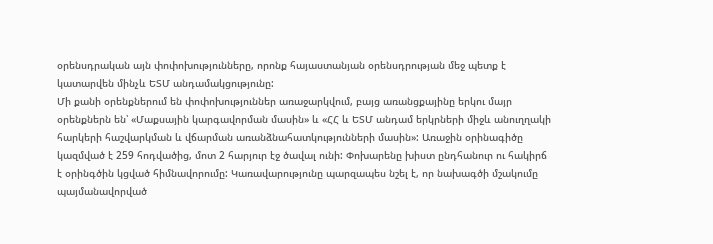օրենսդրական այն փոփոխությունները, որոնք հայաստանյան օրենսդրության մեջ պետք է կատարվեն մինչև ԵՏՄ անդամակցությունը:
Մի քանի օրենքներում են փոփոխություններ առաջարկվում, բայց առանցքայինը երկու մայր օրենքներն են՝ «Մաքսային կարգավորման մասին» և «ՀՀ և ԵՏՄ անդամ երկրների միջև անուղղակի հարկերի հաշվարկման և վճարման առանձնահատկությունների մասին»: Առաջին օրինագիծը կազմված է 259 հոդվածից, մոտ 2 հարյուր էջ ծավալ ունի: Փոխարենը խիստ ընդհանուր ու հակիրճ է օրինգծին կցված հիմնավորումը: Կառավարությունը պարզապես նշել է, որ նախագծի մշակումը պայմանավորված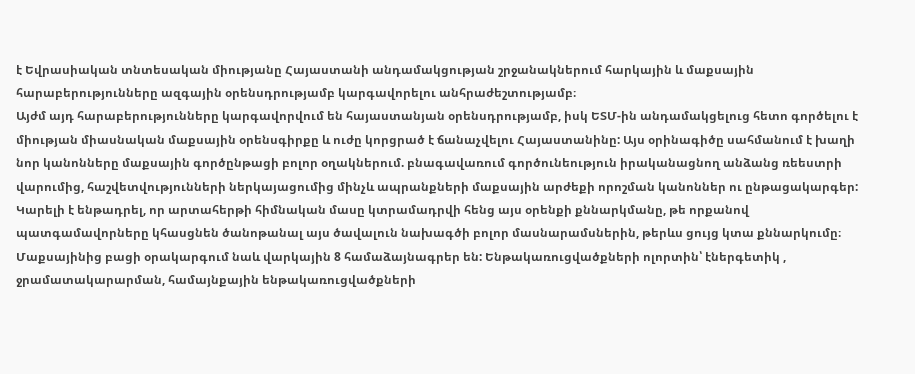է Եվրասիական տնտեսական միությանը Հայաստանի անդամակցության շրջանակներում հարկային և մաքսային հարաբերությունները ազգային օրենսդրությամբ կարգավորելու անհրաժեշտությամբ։
Այժմ այդ հարաբերությունները կարգավորվում են հայաստանյան օրենսդրությամբ, իսկ ԵՏՄ-ին անդամակցելուց հետո գործելու է միության միասնական մաքսային օրենսգիրքը և ուժը կորցրած է ճանաչվելու Հայաստանինը: Այս օրինագիծը սահմանում է խաղի նոր կանոնները մաքսային գործընթացի բոլոր օղակներում. բնագավառում գործունեություն իրականացնող անձանց ռեեստրի վարումից, հաշվետվությունների ներկայացումից մինչև ապրանքների մաքսային արժեքի որոշման կանոններ ու ընթացակարգեր:
Կարելի է ենթադրել, որ արտահերթի հիմնական մասը կտրամադրվի հենց այս օրենքի քննարկմանը, թե որքանով պատգամավորները կհասցնեն ծանոթանալ այս ծավալուն նախագծի բոլոր մասնարամսներին, թերևս ցույց կտա քննարկումը։
Մաքսայինից բացի օրակարգում նաև վարկային 8 համաձայնագրեր են: Ենթակառուցվածքների ոլորտին՝ էներգետիկ , ջրամատակարարման, համայնքային ենթակառուցվածքների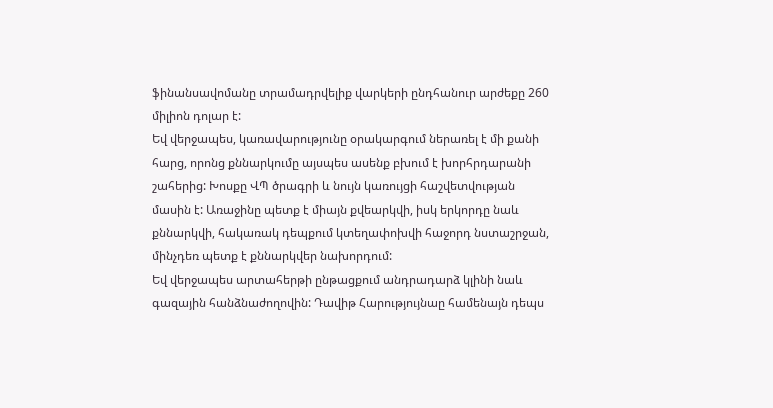ֆինանսավոմանը տրամադրվելիք վարկերի ընդհանուր արժեքը 260 միլիոն դոլար է:
Եվ վերջապես, կառավարությունը օրակարգում ներառել է մի քանի հարց, որոնց քննարկումը այսպես ասենք բխում է խորհրդարանի շահերից: Խոսքը ՎՊ ծրագրի և նույն կառույցի հաշվետվության մասին է: Առաջինը պետք է միայն քվեարկվի, իսկ երկորդը նաև քննարկվի, հակառակ դեպքում կտեղափոխվի հաջորդ նստաշրջան, մինչդեռ պետք է քննարկվեր նախորդում:
Եվ վերջապես արտահերթի ընթացքում անդրադարձ կլինի նաև գազային հանձնաժողովին: Դավիթ Հարությույնաը համենայն դեպս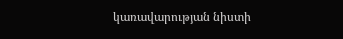կառավարության նիստի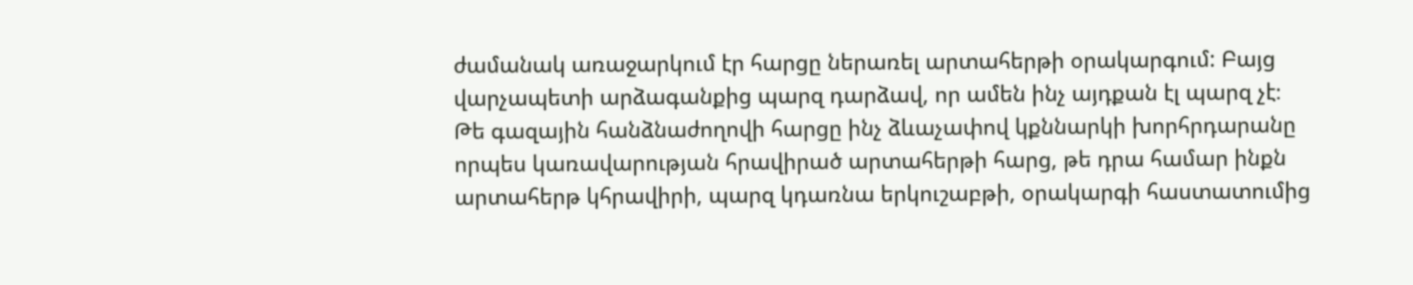ժամանակ առաջարկում էր հարցը ներառել արտահերթի օրակարգում: Բայց վարչապետի արձագանքից պարզ դարձավ, որ ամեն ինչ այդքան էլ պարզ չէ։
Թե գազային հանձնաժողովի հարցը ինչ ձևաչափով կքննարկի խորհրդարանը որպես կառավարության հրավիրած արտահերթի հարց, թե դրա համար ինքն արտահերթ կհրավիրի, պարզ կդառնա երկուշաբթի, օրակարգի հաստատումից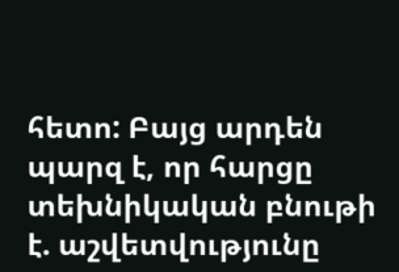հետո: Բայց արդեն պարզ է, որ հարցը տեխնիկական բնութի է. աշվետվությունը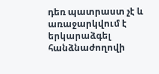դեռ պատրաստ չէ և առաջարկվում է երկարաձգել հանձնաժողովի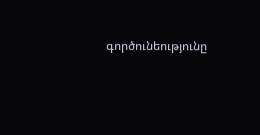գործունեությունը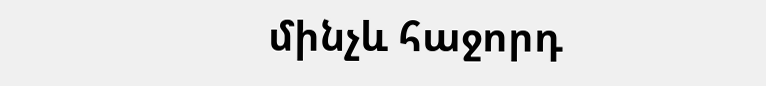մինչև հաջորդ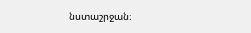նստաշրջան։